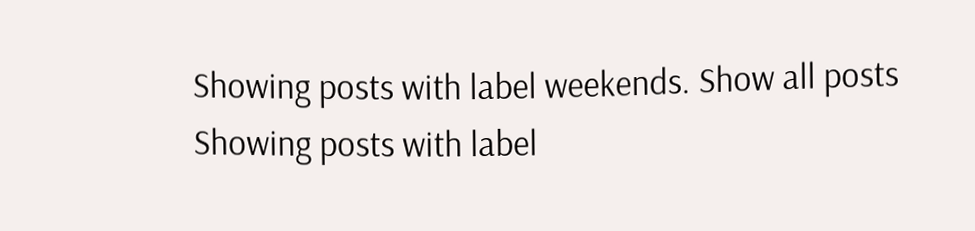Showing posts with label weekends. Show all posts
Showing posts with label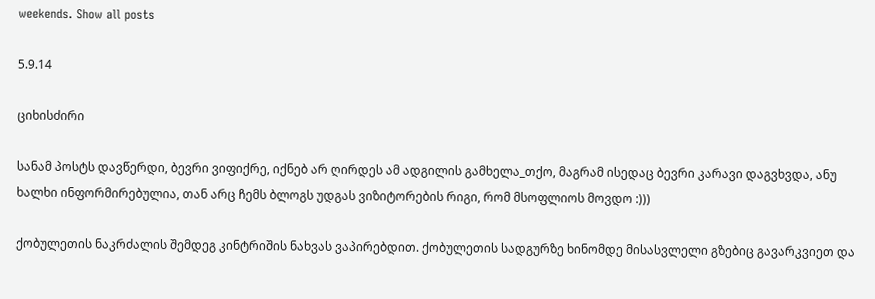weekends. Show all posts

5.9.14

ციხისძირი

სანამ პოსტს დავწერდი, ბევრი ვიფიქრე, იქნებ არ ღირდეს ამ ადგილის გამხელა_თქო, მაგრამ ისედაც ბევრი კარავი დაგვხვდა, ანუ ხალხი ინფორმირებულია, თან არც ჩემს ბლოგს უდგას ვიზიტორების რიგი, რომ მსოფლიოს მოვდო :)))

ქობულეთის ნაკრძალის შემდეგ კინტრიშის ნახვას ვაპირებდით. ქობულეთის სადგურზე ხინომდე მისასვლელი გზებიც გავარკვიეთ და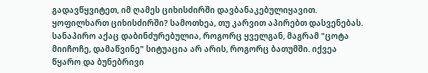გადავწყვიტეთ, იმ ღამეს ციხისძირში დავბანაკებულიყავით. ყოფილხართ ციხისძირში? სამოთხეა, თუ კარვით აპირებთ დასვენებას. სანაპირო აქაც დაბინძურებულია, როგორც ყველგან, მაგრამ "ცოტა მიიჩოჩე, დამაწვინე" სიტუაცია არ არის, როგორც ბათუმში. იქვეა წყარო და ბუნებრივი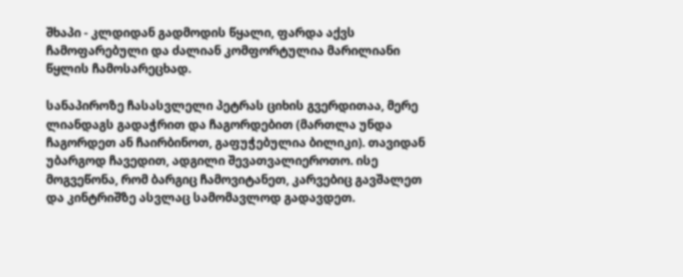შხაპი - კლდიდან გადმოდის წყალი, ფარდა აქვს ჩამოფარებული და ძალიან კომფორტულია მარილიანი წყლის ჩამოსარეცხად.

სანაპიროზე ჩასასვლელი პეტრას ციხის გვერდითაა, მერე ლიანდაგს გადაჭრით და ჩაგორდებით (მართლა უნდა ჩაგორდეთ ან ჩაირბინოთ, გაფუჭებულია ბილიკი). თავიდან უბარგოდ ჩავედით, ადგილი შევათვალიეროთო. ისე მოგვეწონა, რომ ბარგიც ჩამოვიტანეთ, კარვებიც გავშალეთ და კინტრიშზე ასვლაც სამომავლოდ გადავდეთ.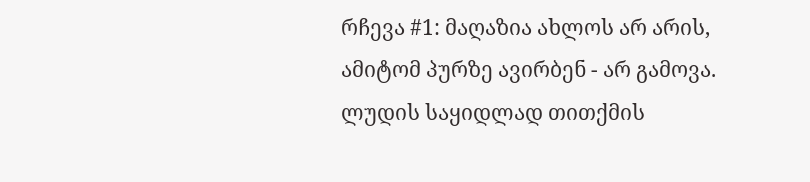რჩევა #1: მაღაზია ახლოს არ არის, ამიტომ პურზე ავირბენ - არ გამოვა. ლუდის საყიდლად თითქმის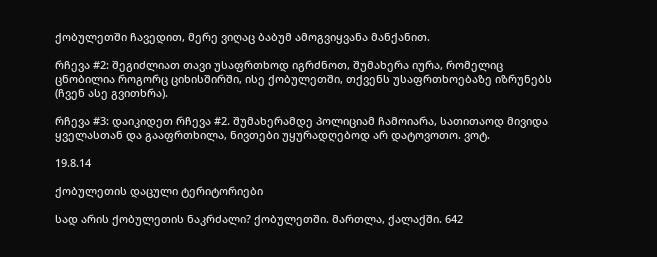ქობულეთში ჩავედით, მერე ვიღაც ბაბუმ ამოგვიყვანა მანქანით.

რჩევა #2: შეგიძლიათ თავი უსაფრთხოდ იგრძნოთ, შუმახერა იურა, რომელიც ცნობილია როგორც ციხისშირში, ისე ქობულეთში, თქვენს უსაფრთხოებაზე იზრუნებს (ჩვენ ასე გვითხრა).

რჩევა #3: დაიკიდეთ რჩევა #2. შუმახერამდე პოლიციამ ჩამოიარა, სათითაოდ მივიდა ყველასთან და გააფრთხილა, ნივთები უყურადღებოდ არ დატოვოთო. ვოტ.

19.8.14

ქობულეთის დაცული ტერიტორიები

სად არის ქობულეთის ნაკრძალი? ქობულეთში. მართლა, ქალაქში. 642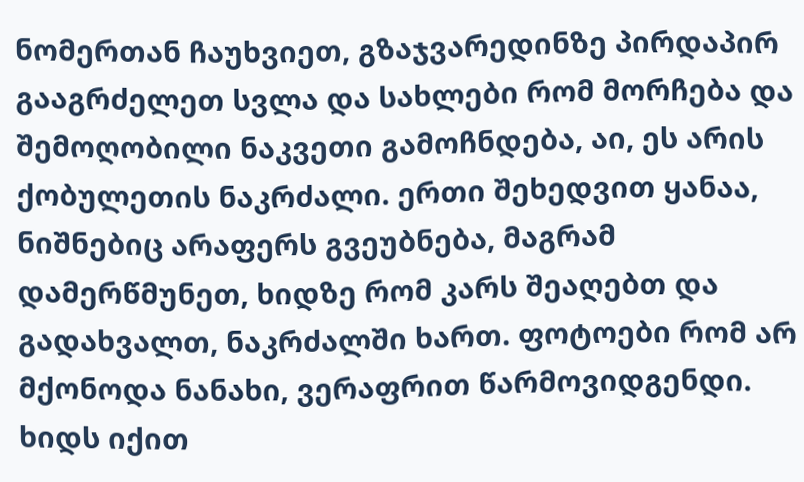ნომერთან ჩაუხვიეთ, გზაჯვარედინზე პირდაპირ გააგრძელეთ სვლა და სახლები რომ მორჩება და შემოღობილი ნაკვეთი გამოჩნდება, აი, ეს არის ქობულეთის ნაკრძალი. ერთი შეხედვით ყანაა, ნიშნებიც არაფერს გვეუბნება, მაგრამ დამერწმუნეთ, ხიდზე რომ კარს შეაღებთ და გადახვალთ, ნაკრძალში ხართ. ფოტოები რომ არ მქონოდა ნანახი, ვერაფრით წარმოვიდგენდი.
ხიდს იქით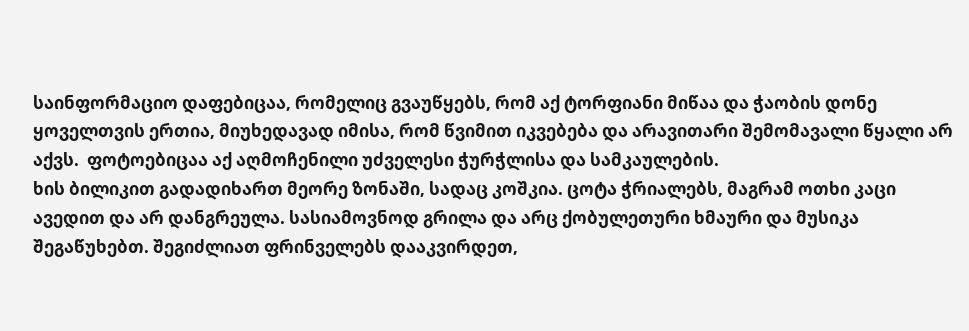საინფორმაციო დაფებიცაა, რომელიც გვაუწყებს, რომ აქ ტორფიანი მიწაა და ჭაობის დონე ყოველთვის ერთია, მიუხედავად იმისა, რომ წვიმით იკვებება და არავითარი შემომავალი წყალი არ აქვს.  ფოტოებიცაა აქ აღმოჩენილი უძველესი ჭურჭლისა და სამკაულების.
ხის ბილიკით გადადიხართ მეორე ზონაში, სადაც კოშკია. ცოტა ჭრიალებს, მაგრამ ოთხი კაცი ავედით და არ დანგრეულა. სასიამოვნოდ გრილა და არც ქობულეთური ხმაური და მუსიკა შეგაწუხებთ. შეგიძლიათ ფრინველებს დააკვირდეთ,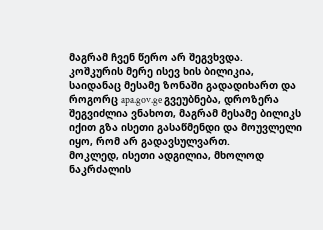მაგრამ ჩვენ წერო არ შეგვხვდა.
კოშკურის მერე ისევ ხის ბილიკია, საიდანაც მესამე ზონაში გადადიხართ და როგორც apa.gov.ge გვეუბნება, დროზერა შეგვიძლია ვნახოთ, მაგრამ მესამე ბილიკს იქით გზა ისეთი გასაწმენდი და მოუვლელი იყო, რომ არ გადავსულვართ.
მოკლედ, ისეთი ადგილია, მხოლოდ ნაკრძალის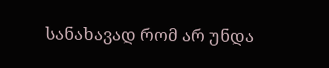სანახავად რომ არ უნდა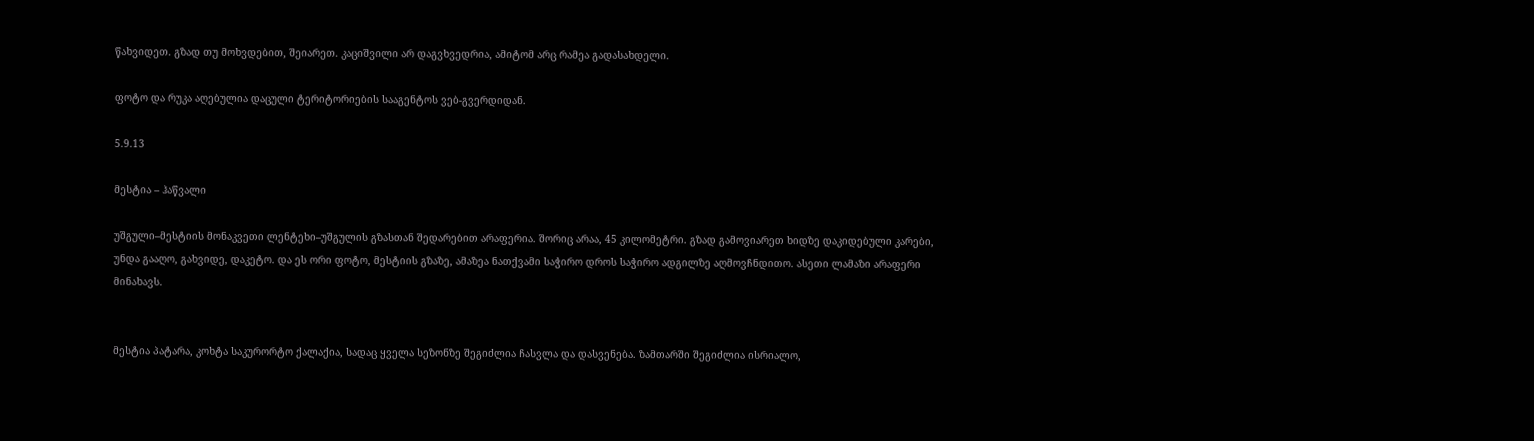წახვიდეთ. გზად თუ მოხვდებით, შეიარეთ. კაციშვილი არ დაგვხვედრია, ამიტომ არც რამეა გადასახდელი.

ფოტო და რუკა აღებულია დაცული ტერიტორიების სააგენტოს ვებ-გვერდიდან.

5.9.13

მესტია – ჰაწვალი

უშგული–მესტიის მონაკვეთი ლენტეხი–უშგულის გზასთან შედარებით არაფერია. შორიც არაა, 45 კილომეტრი. გზად გამოვიარეთ ხიდზე დაკიდებული კარები, უნდა გააღო, გახვიდე, დაკეტო. და ეს ორი ფოტო, მესტიის გზაზე, ამაზეა ნათქვამი საჭირო დროს საჭირო ადგილზე აღმოვჩნდითო. ასეთი ლამაზი არაფერი მინახავს.


მესტია პატარა, კოხტა საკურორტო ქალაქია, სადაც ყველა სეზონზე შეგიძლია ჩასვლა და დასვენება. ზამთარში შეგიძლია ისრიალო,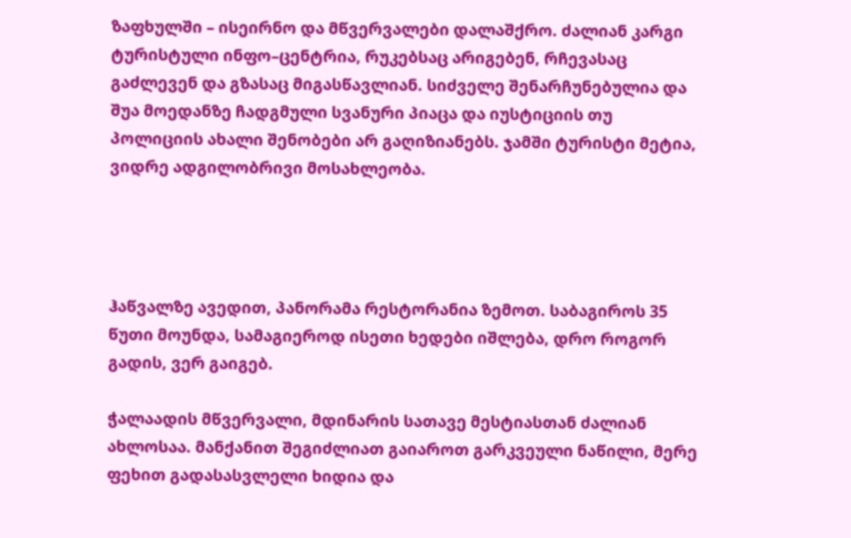ზაფხულში – ისეირნო და მწვერვალები დალაშქრო. ძალიან კარგი ტურისტული ინფო–ცენტრია, რუკებსაც არიგებენ, რჩევასაც გაძლევენ და გზასაც მიგასწავლიან. სიძველე შენარჩუნებულია და შუა მოედანზე ჩადგმული სვანური პიაცა და იუსტიციის თუ პოლიციის ახალი შენობები არ გაღიზიანებს. ჯამში ტურისტი მეტია, ვიდრე ადგილობრივი მოსახლეობა.




ჰაწვალზე ავედით, პანორამა რესტორანია ზემოთ. საბაგიროს 35 წუთი მოუნდა, სამაგიეროდ ისეთი ხედები იშლება, დრო როგორ გადის, ვერ გაიგებ.

ჭალაადის მწვერვალი, მდინარის სათავე მესტიასთან ძალიან ახლოსაა. მანქანით შეგიძლიათ გაიაროთ გარკვეული ნაწილი, მერე ფეხით გადასასვლელი ხიდია და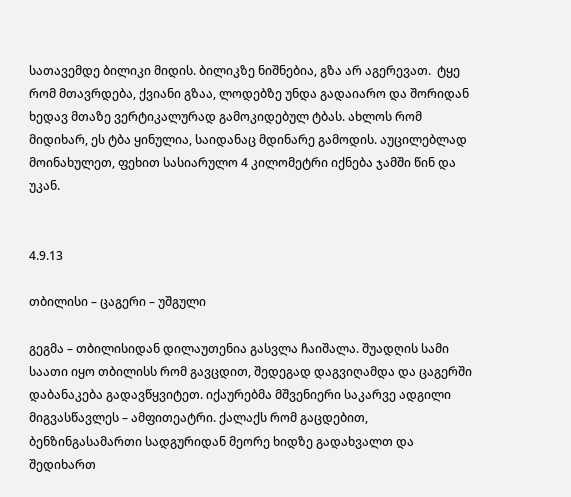სათავემდე ბილიკი მიდის. ბილიკზე ნიშნებია, გზა არ აგერევათ.  ტყე რომ მთავრდება, ქვიანი გზაა, ლოდებზე უნდა გადაიარო და შორიდან ხედავ მთაზე ვერტიკალურად გამოკიდებულ ტბას. ახლოს რომ მიდიხარ, ეს ტბა ყინულია, საიდანაც მდინარე გამოდის. აუცილებლად მოინახულეთ, ფეხით სასიარულო 4 კილომეტრი იქნება ჯამში წინ და უკან.


4.9.13

თბილისი – ცაგერი – უშგული

გეგმა – თბილისიდან დილაუთენია გასვლა ჩაიშალა. შუადღის სამი საათი იყო თბილისს რომ გავცდით, შედეგად დაგვიღამდა და ცაგერში დაბანაკება გადავწყვიტეთ. იქაურებმა მშვენიერი საკარვე ადგილი მიგვასწავლეს – ამფითეატრი. ქალაქს რომ გაცდებით, ბენზინგასამართი სადგურიდან მეორე ხიდზე გადახვალთ და შედიხართ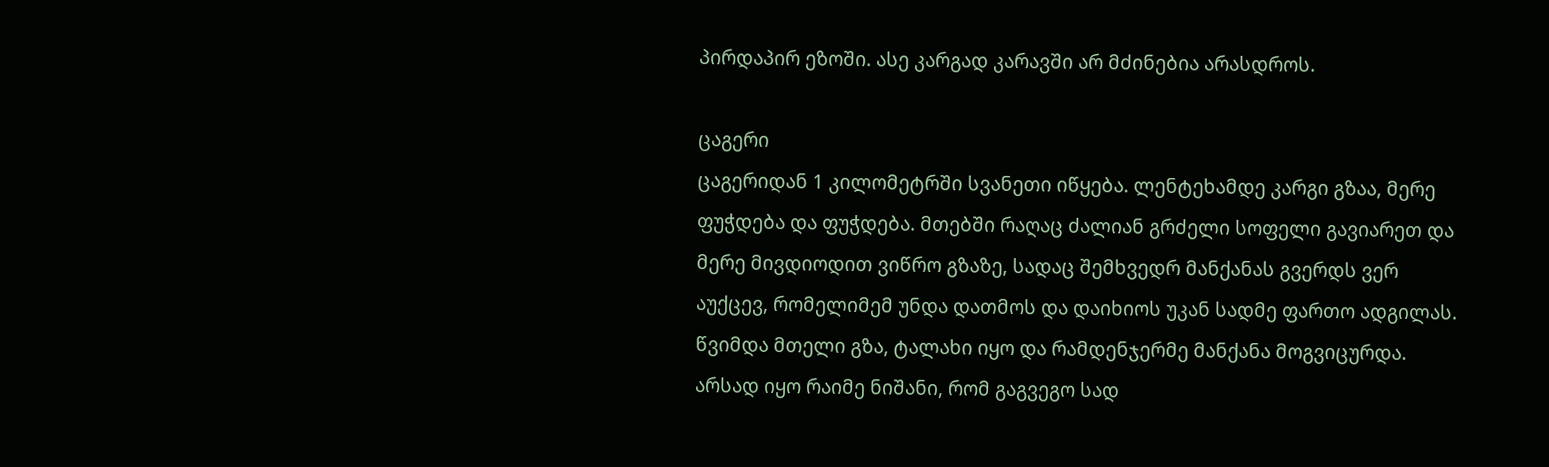პირდაპირ ეზოში. ასე კარგად კარავში არ მძინებია არასდროს.

ცაგერი
ცაგერიდან 1 კილომეტრში სვანეთი იწყება. ლენტეხამდე კარგი გზაა, მერე ფუჭდება და ფუჭდება. მთებში რაღაც ძალიან გრძელი სოფელი გავიარეთ და მერე მივდიოდით ვიწრო გზაზე, სადაც შემხვედრ მანქანას გვერდს ვერ აუქცევ, რომელიმემ უნდა დათმოს და დაიხიოს უკან სადმე ფართო ადგილას. წვიმდა მთელი გზა, ტალახი იყო და რამდენჯერმე მანქანა მოგვიცურდა. არსად იყო რაიმე ნიშანი, რომ გაგვეგო სად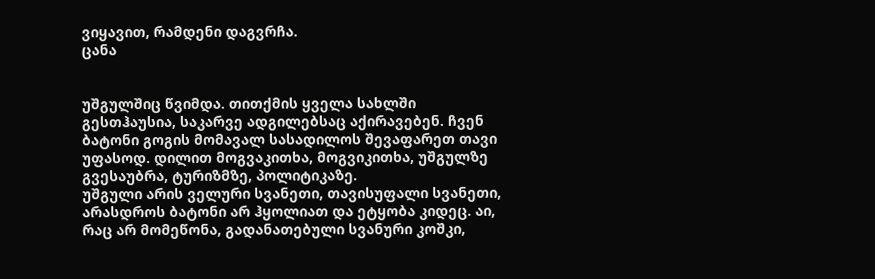ვიყავით, რამდენი დაგვრჩა.
ცანა


უშგულშიც წვიმდა. თითქმის ყველა სახლში გესთჰაუსია, საკარვე ადგილებსაც აქირავებენ. ჩვენ ბატონი გოგის მომავალ სასადილოს შევაფარეთ თავი უფასოდ. დილით მოგვაკითხა, მოგვიკითხა, უშგულზე გვესაუბრა, ტურიზმზე, პოლიტიკაზე.
უშგული არის ველური სვანეთი, თავისუფალი სვანეთი, არასდროს ბატონი არ ჰყოლიათ და ეტყობა კიდეც. აი, რაც არ მომეწონა, გადანათებული სვანური კოშკი,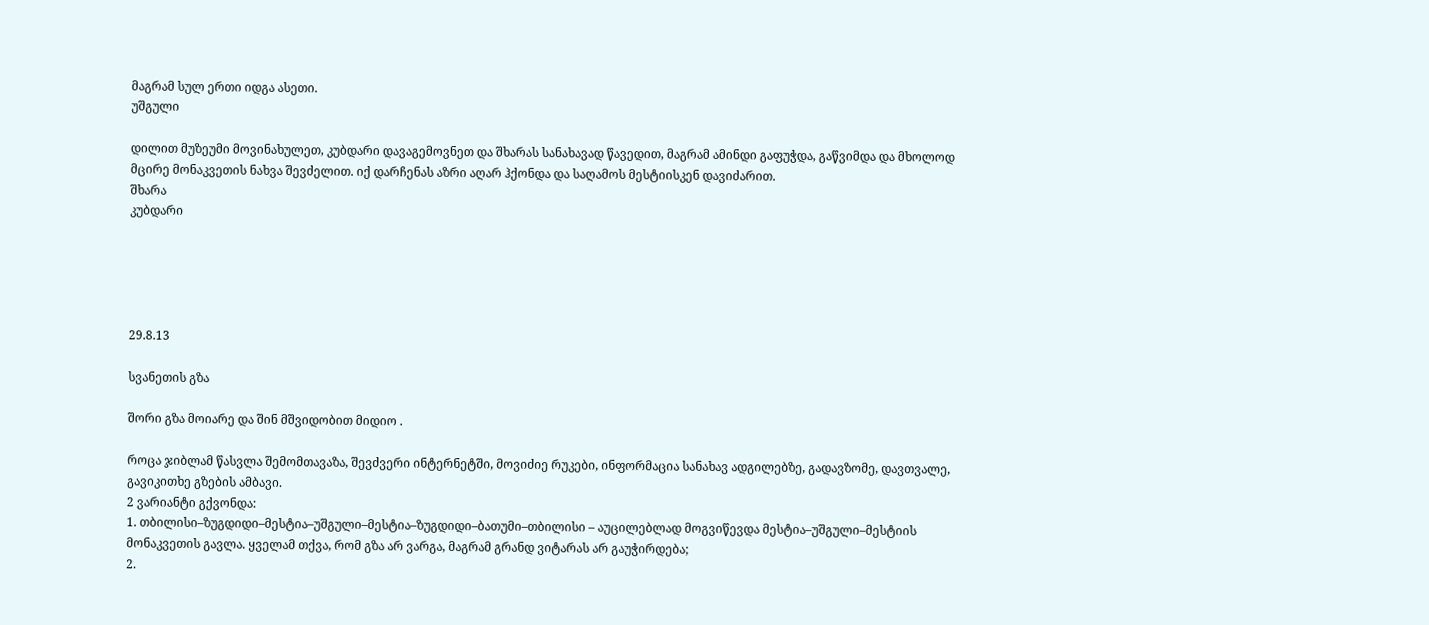მაგრამ სულ ერთი იდგა ასეთი.
უშგული

დილით მუზეუმი მოვინახულეთ, კუბდარი დავაგემოვნეთ და შხარას სანახავად წავედით, მაგრამ ამინდი გაფუჭდა, გაწვიმდა და მხოლოდ მცირე მონაკვეთის ნახვა შევძელით. იქ დარჩენას აზრი აღარ ჰქონდა და საღამოს მესტიისკენ დავიძარით.
შხარა
კუბდარი





29.8.13

სვანეთის გზა

შორი გზა მოიარე და შინ მშვიდობით მიდიო .

როცა ჯიბლამ წასვლა შემომთავაზა, შევძვერი ინტერნეტში, მოვიძიე რუკები, ინფორმაცია სანახავ ადგილებზე, გადავზომე, დავთვალე, გავიკითხე გზების ამბავი.
2 ვარიანტი გქვონდა:
1. თბილისი–ზუგდიდი–მესტია–უშგული–მესტია–ზუგდიდი–ბათუმი–თბილისი – აუცილებლად მოგვიწევდა მესტია–უშგული–მესტიის მონაკვეთის გავლა. ყველამ თქვა, რომ გზა არ ვარგა, მაგრამ გრანდ ვიტარას არ გაუჭირდება;
2.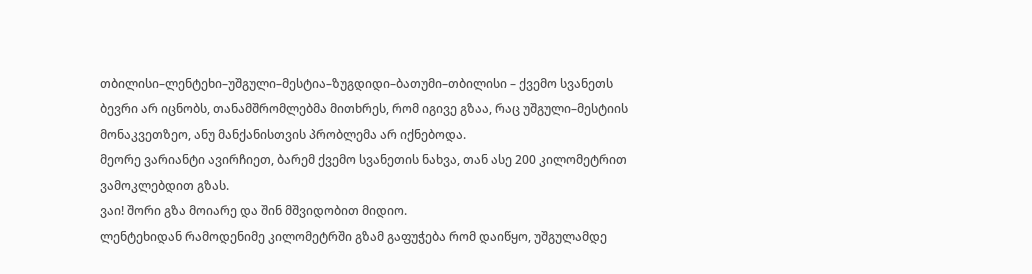თბილისი–ლენტეხი–უშგული–მესტია–ზუგდიდი–ბათუმი–თბილისი – ქვემო სვანეთს ბევრი არ იცნობს, თანამშრომლებმა მითხრეს, რომ იგივე გზაა, რაც უშგული–მესტიის მონაკვეთზეო, ანუ მანქანისთვის პრობლემა არ იქნებოდა.
მეორე ვარიანტი ავირჩიეთ, ბარემ ქვემო სვანეთის ნახვა, თან ასე 200 კილომეტრით ვამოკლებდით გზას.
ვაი! შორი გზა მოიარე და შინ მშვიდობით მიდიო.
ლენტეხიდან რამოდენიმე კილომეტრში გზამ გაფუჭება რომ დაიწყო, უშგულამდე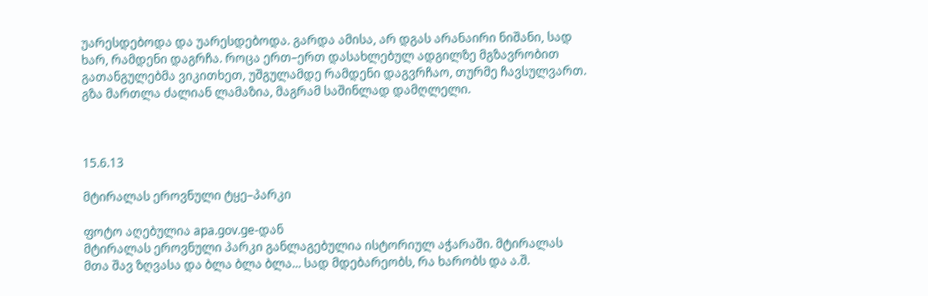უარესდებოდა და უარესდებოდა. გარდა ამისა, არ დგას არანაირი ნიშანი, სად ხარ, რამდენი დაგრჩა. როცა ერთ–ერთ დასახლებულ ადგილზე მგზავრობით გათანგულებმა ვიკითხეთ, უშგულამდე რამდენი დაგვრჩაო, თურმე ჩავსულვართ.
გზა მართლა ძალიან ლამაზია, მაგრამ საშინლად დამღლელი.



15.6.13

მტირალას ეროვნული ტყე–პარკი

ფოტო აღებულია apa.gov.ge-დან
მტირალას ეროვნული პარკი განლაგებულია ისტორიულ აჭარაში. მტირალას მთა შავ ზღვასა და ბლა ბლა ბლა... სად მდებარეობს, რა ხარობს და ა.შ.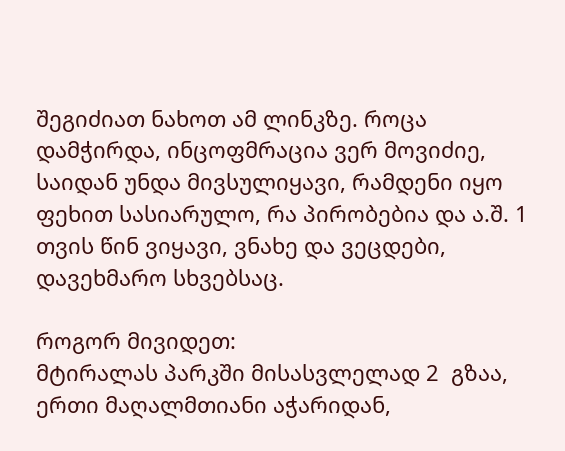შეგიძიათ ნახოთ ამ ლინკზე. როცა დამჭირდა, ინცოფმრაცია ვერ მოვიძიე, საიდან უნდა მივსულიყავი, რამდენი იყო ფეხით სასიარულო, რა პირობებია და ა.შ. 1 თვის წინ ვიყავი, ვნახე და ვეცდები, დავეხმარო სხვებსაც.

როგორ მივიდეთ:
მტირალას პარკში მისასვლელად 2  გზაა, ერთი მაღალმთიანი აჭარიდან,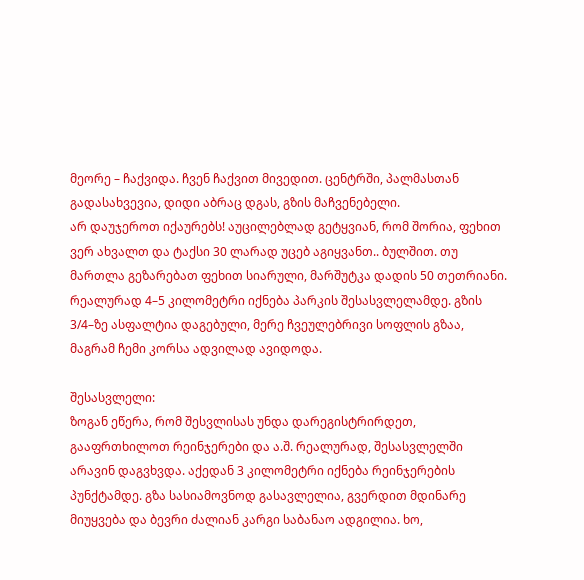მეორე – ჩაქვიდა. ჩვენ ჩაქვით მივედით. ცენტრში, პალმასთან გადასახვევია, დიდი აბრაც დგას, გზის მაჩვენებელი.
არ დაუჯეროთ იქაურებს! აუცილებლად გეტყვიან, რომ შორია, ფეხით ვერ ახვალთ და ტაქსი 30 ლარად უცებ აგიყვანთ.. ბულშით. თუ მართლა გეზარებათ ფეხით სიარული, მარშუტკა დადის 50 თეთრიანი. რეალურად 4–5 კილომეტრი იქნება პარკის შესასვლელამდე. გზის 3/4–ზე ასფალტია დაგებული, მერე ჩვეულებრივი სოფლის გზაა, მაგრამ ჩემი კორსა ადვილად ავიდოდა.

შესასვლელი:
ზოგან ეწერა, რომ შესვლისას უნდა დარეგისტრირდეთ, გააფრთხილოთ რეინჯერები და ა.შ. რეალურად, შესასვლელში არავინ დაგვხვდა. აქედან 3 კილომეტრი იქნება რეინჯერების პუნქტამდე. გზა სასიამოვნოდ გასავლელია, გვერდით მდინარე მიუყვება და ბევრი ძალიან კარგი საბანაო ადგილია. ხო,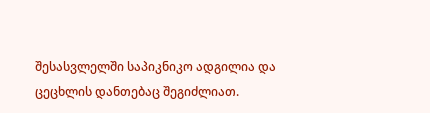შესასვლელში საპიკნიკო ადგილია და ცეცხლის დანთებაც შეგიძლიათ.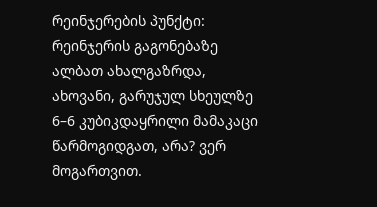რეინჯერების პუნქტი:
რეინჯერის გაგონებაზე ალბათ ახალგაზრდა, ახოვანი, გარუჯულ სხეულზე 6–6 კუბიკდაყრილი მამაკაცი წარმოგიდგათ, არა? ვერ მოგართვით.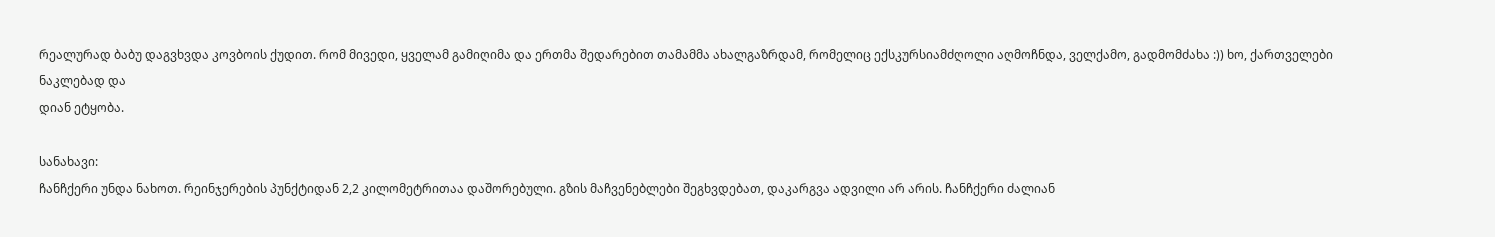რეალურად ბაბუ დაგვხვდა კოვბოის ქუდით. რომ მივედი, ყველამ გამიღიმა და ერთმა შედარებით თამამმა ახალგაზრდამ, რომელიც ექსკურსიამძღოლი აღმოჩნდა, ველქამო, გადმომძახა :)) ხო, ქართველები ნაკლებად და
დიან ეტყობა.

სანახავი:
ჩანჩქერი უნდა ნახოთ. რეინჯერების პუნქტიდან 2,2 კილომეტრითაა დაშორებული. გზის მაჩვენებლები შეგხვდებათ, დაკარგვა ადვილი არ არის. ჩანჩქერი ძალიან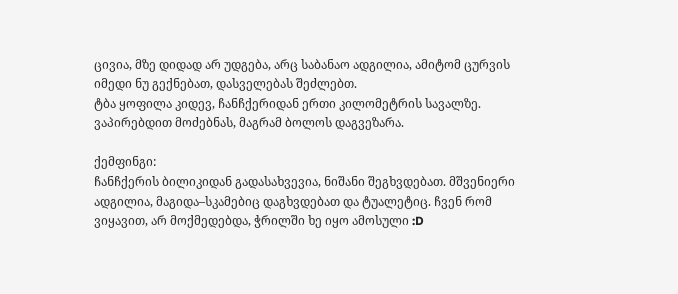ცივია, მზე დიდად არ უდგება, არც საბანაო ადგილია, ამიტომ ცურვის იმედი ნუ გექნებათ, დასველებას შეძლებთ.
ტბა ყოფილა კიდევ, ჩანჩქერიდან ერთი კილომეტრის სავალზე. ვაპირებდით მოძებნას, მაგრამ ბოლოს დაგვეზარა.

ქემფინგი:
ჩანჩქერის ბილიკიდან გადასახვევია, ნიშანი შეგხვდებათ. მშვენიერი ადგილია, მაგიდა–სკამებიც დაგხვდებათ და ტუალეტიც. ჩვენ რომ ვიყავით, არ მოქმედებდა, ჭრილში ხე იყო ამოსული :D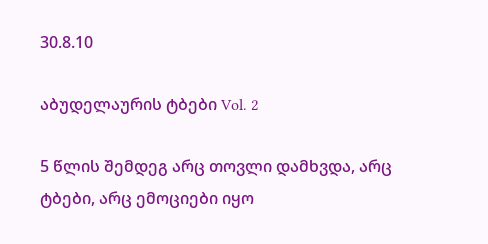30.8.10

აბუდელაურის ტბები Vol. 2

5 წლის შემდეგ არც თოვლი დამხვდა, არც ტბები, არც ემოციები იყო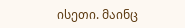ისეთი. მაინც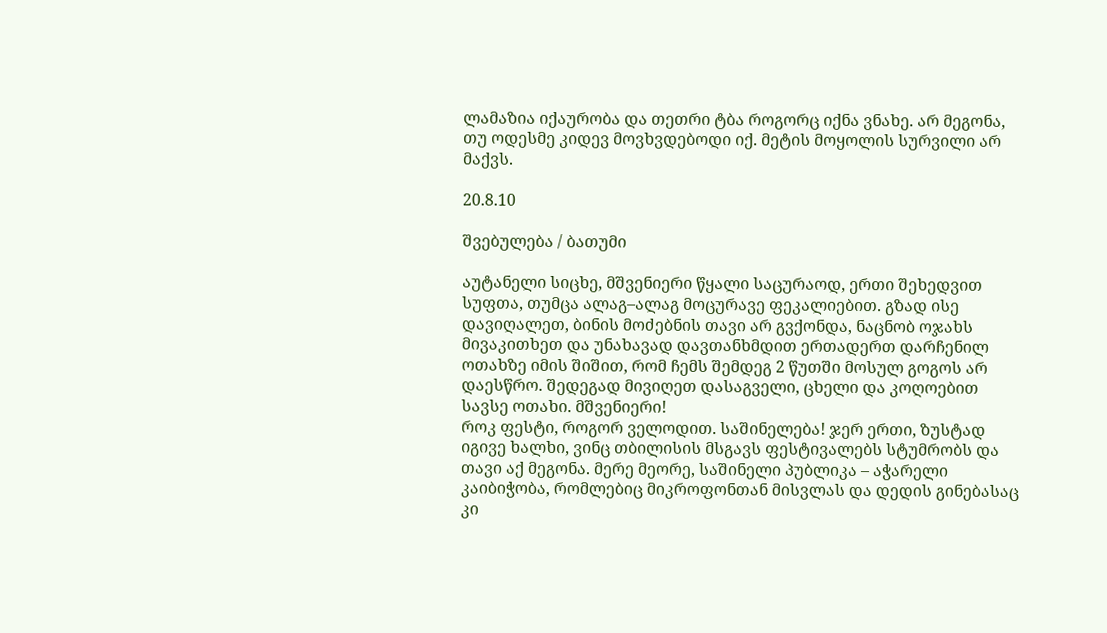ლამაზია იქაურობა და თეთრი ტბა როგორც იქნა ვნახე. არ მეგონა, თუ ოდესმე კიდევ მოვხვდებოდი იქ. მეტის მოყოლის სურვილი არ მაქვს.

20.8.10

შვებულება / ბათუმი

აუტანელი სიცხე, მშვენიერი წყალი საცურაოდ, ერთი შეხედვით სუფთა, თუმცა ალაგ–ალაგ მოცურავე ფეკალიებით. გზად ისე დავიღალეთ, ბინის მოძებნის თავი არ გვქონდა, ნაცნობ ოჯახს მივაკითხეთ და უნახავად დავთანხმდით ერთადერთ დარჩენილ ოთახზე იმის შიშით, რომ ჩემს შემდეგ 2 წუთში მოსულ გოგოს არ დაესწრო. შედეგად მივიღეთ დასაგველი, ცხელი და კოღოებით სავსე ოთახი. მშვენიერი!
როკ ფესტი, როგორ ველოდით. საშინელება! ჯერ ერთი, ზუსტად იგივე ხალხი, ვინც თბილისის მსგავს ფესტივალებს სტუმრობს და თავი აქ მეგონა. მერე მეორე, საშინელი პუბლიკა – აჭარელი კაიბიჭობა, რომლებიც მიკროფონთან მისვლას და დედის გინებასაც კი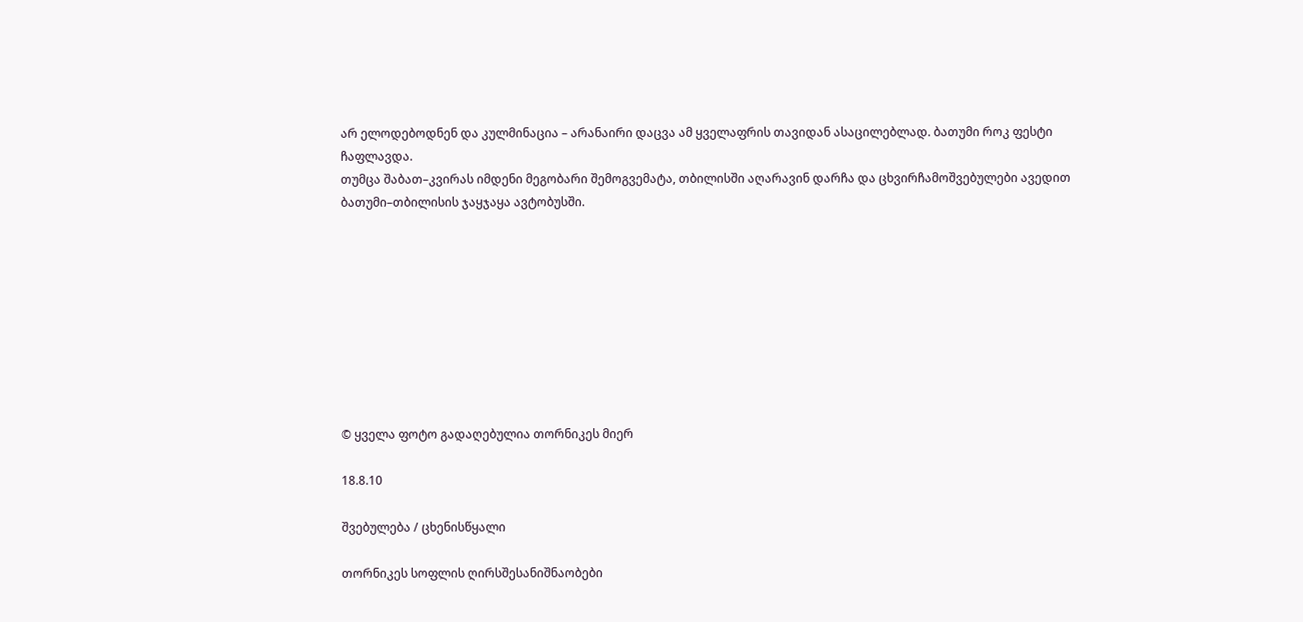არ ელოდებოდნენ და კულმინაცია – არანაირი დაცვა ამ ყველაფრის თავიდან ასაცილებლად. ბათუმი როკ ფესტი ჩაფლავდა.
თუმცა შაბათ–კვირას იმდენი მეგობარი შემოგვემატა, თბილისში აღარავინ დარჩა და ცხვირჩამოშვებულები ავედით ბათუმი–თბილისის ჯაყჯაყა ავტობუსში.









© ყველა ფოტო გადაღებულია თორნიკეს მიერ

18.8.10

შვებულება / ცხენისწყალი

თორნიკეს სოფლის ღირსშესანიშნაობები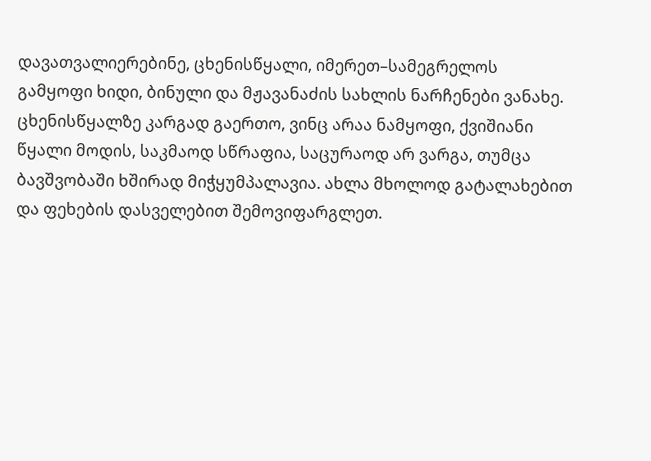დავათვალიერებინე, ცხენისწყალი, იმერეთ–სამეგრელოს გამყოფი ხიდი, ბინული და მჟავანაძის სახლის ნარჩენები ვანახე. ცხენისწყალზე კარგად გაერთო, ვინც არაა ნამყოფი, ქვიშიანი წყალი მოდის, საკმაოდ სწრაფია, საცურაოდ არ ვარგა, თუმცა ბავშვობაში ხშირად მიჭყუმპალავია. ახლა მხოლოდ გატალახებით და ფეხების დასველებით შემოვიფარგლეთ.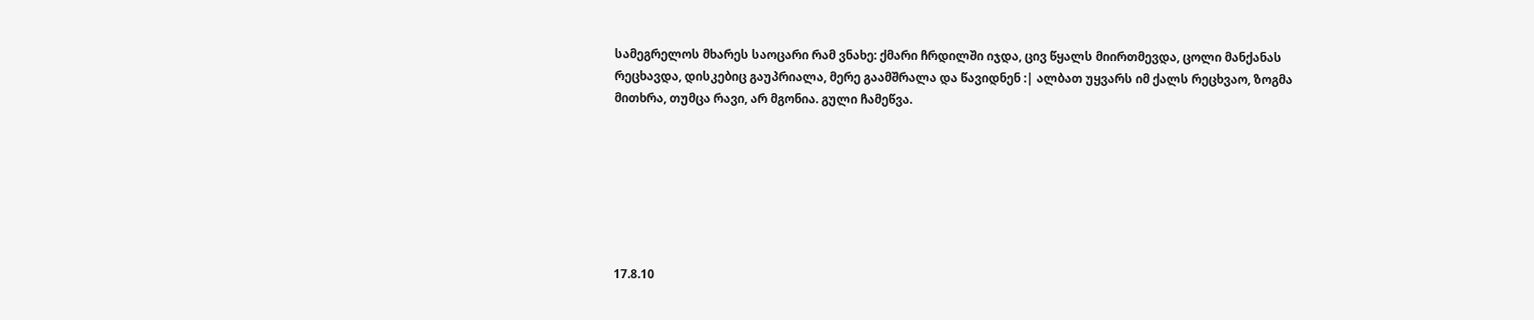სამეგრელოს მხარეს საოცარი რამ ვნახე: ქმარი ჩრდილში იჯდა, ცივ წყალს მიირთმევდა, ცოლი მანქანას რეცხავდა, დისკებიც გაუპრიალა, მერე გაამშრალა და წავიდნენ :| ალბათ უყვარს იმ ქალს რეცხვაო, ზოგმა მითხრა, თუმცა რავი, არ მგონია. გული ჩამეწვა.







17.8.10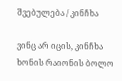შვებულება / კინჩხა

ვინც არ იცის, კინჩხა ხონის რაიონის ბოლო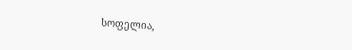სოფელია,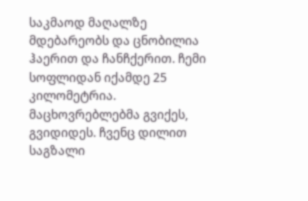საკმაოდ მაღალზე მდებარეობს და ცნობილია ჰაერით და ჩანჩქერით. ჩემი სოფლიდან იქამდე 25 კილომეტრია. მაცხოვრებლებმა გვიქეს, გვიდიდეს. ჩვენც დილით საგზალი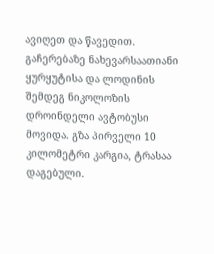ავიღეთ და წავედით. გაჩერებაზე ნახევარსაათიანი ყურყუტისა და ლოდინის შემდეგ ნიკოლოზის დროინდელი ავტობუსი  მოვიდა. გზა პირველი 10 კილომეტრი კარგია, ტრასაა დაგებული.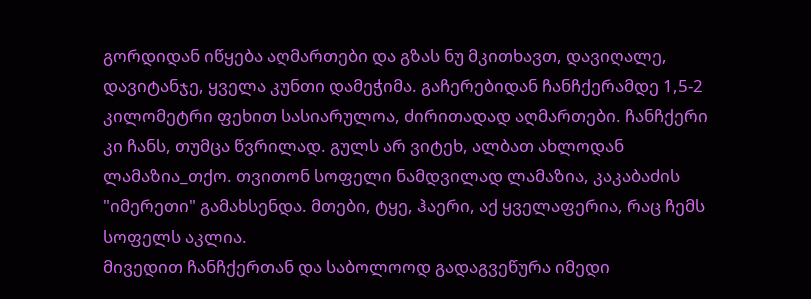გორდიდან იწყება აღმართები და გზას ნუ მკითხავთ, დავიღალე, დავიტანჯე, ყველა კუნთი დამეჭიმა. გაჩერებიდან ჩანჩქერამდე 1,5-2 კილომეტრი ფეხით სასიარულოა, ძირითადად აღმართები. ჩანჩქერი კი ჩანს, თუმცა წვრილად. გულს არ ვიტეხ, ალბათ ახლოდან ლამაზია_თქო. თვითონ სოფელი ნამდვილად ლამაზია, კაკაბაძის "იმერეთი" გამახსენდა. მთები, ტყე, ჰაერი, აქ ყველაფერია, რაც ჩემს სოფელს აკლია.
მივედით ჩანჩქერთან და საბოლოოდ გადაგვეწურა იმედი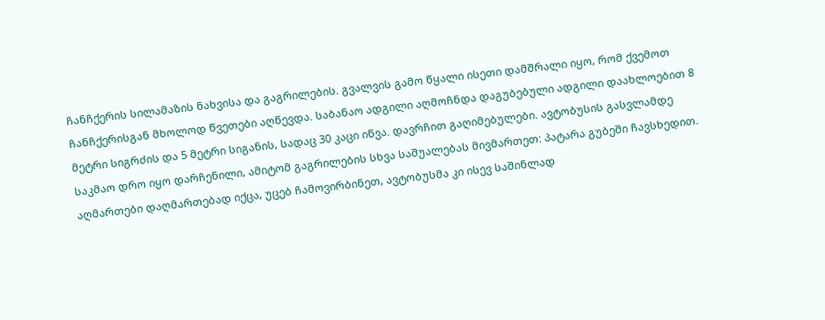ჩანჩქერის სილამაზის ნახვისა და გაგრილების. გვალვის გამო წყალი ისეთი დამშრალი იყო, რომ ქვემოთ ჩანჩქერისგან მხოლოდ წვეთები აღწევდა. საბანაო ადგილი აღმოჩნდა დაგუბებული ადგილი დაახლოებით 8 მეტრი სიგრძის და 5 მეტრი სიგანის, სადაც 30 კაცი იწვა. დავრჩით გაღიმებულები. ავტობუსის გასვლამდე საკმაო დრო იყო დარჩენილი, ამიტომ გაგრილების სხვა საშუალებას მივმართეთ: პატარა გუბეში ჩავსხედით. აღმართები დაღმართებად იქცა, უცებ ჩამოვირბინეთ, ავტობუსმა კი ისევ საშინლად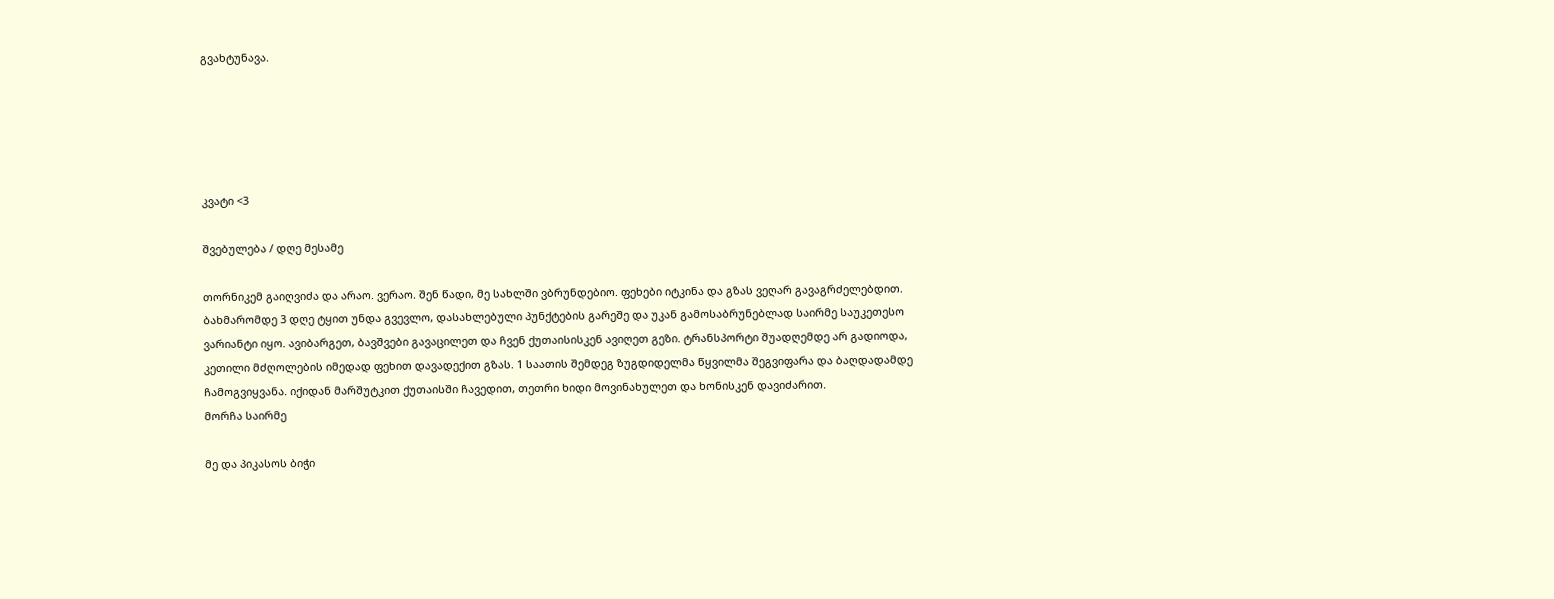გვახტუნავა.





კვატი <3

შვებულება / დღე მესამე

თორნიკემ გაიღვიძა და არაო. ვერაო. შენ წადი, მე სახლში ვბრუნდებიო. ფეხები იტკინა და გზას ვეღარ გავაგრძელებდით. ბახმარომდე 3 დღე ტყით უნდა გვევლო, დასახლებული პუნქტების გარეშე და უკან გამოსაბრუნებლად საირმე საუკეთესო ვარიანტი იყო. ავიბარგეთ, ბავშვები გავაცილეთ და ჩვენ ქუთაისისკენ ავიღეთ გეზი. ტრანსპორტი შუადღემდე არ გადიოდა, კეთილი მძღოლების იმედად ფეხით დავადექით გზას. 1 საათის შემდეგ ზუგდიდელმა წყვილმა შეგვიფარა და ბაღდადამდე ჩამოგვიყვანა. იქიდან მარშუტკით ქუთაისში ჩავედით, თეთრი ხიდი მოვინახულეთ და ხონისკენ დავიძარით.
მორჩა საირმე

მე და პიკასოს ბიჭი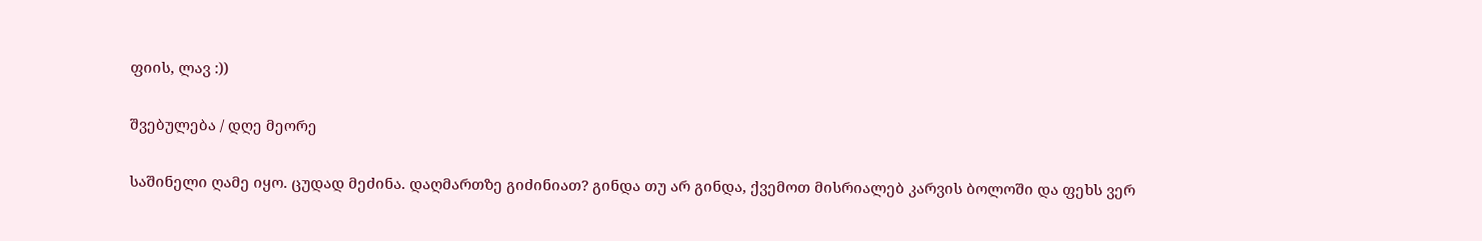ფიის, ლავ :))

შვებულება / დღე მეორე

საშინელი ღამე იყო. ცუდად მეძინა. დაღმართზე გიძინიათ? გინდა თუ არ გინდა, ქვემოთ მისრიალებ კარვის ბოლოში და ფეხს ვერ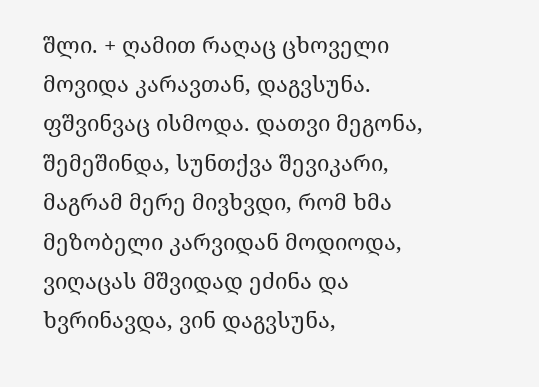შლი. + ღამით რაღაც ცხოველი მოვიდა კარავთან, დაგვსუნა. ფშვინვაც ისმოდა. დათვი მეგონა, შემეშინდა, სუნთქვა შევიკარი, მაგრამ მერე მივხვდი, რომ ხმა მეზობელი კარვიდან მოდიოდა, ვიღაცას მშვიდად ეძინა და ხვრინავდა, ვინ დაგვსუნა,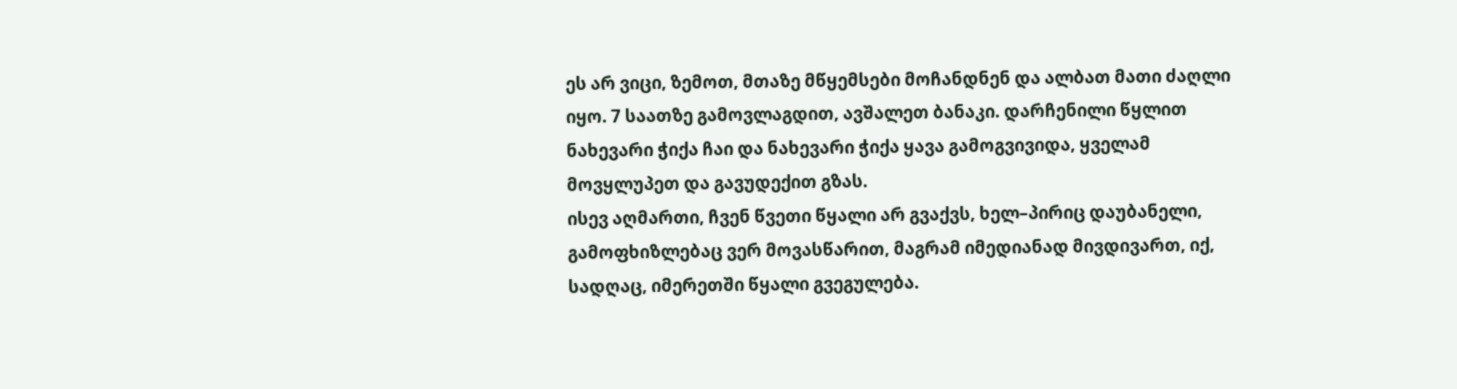ეს არ ვიცი, ზემოთ, მთაზე მწყემსები მოჩანდნენ და ალბათ მათი ძაღლი იყო. 7 საათზე გამოვლაგდით, ავშალეთ ბანაკი. დარჩენილი წყლით ნახევარი ჭიქა ჩაი და ნახევარი ჭიქა ყავა გამოგვივიდა, ყველამ მოვყლუპეთ და გავუდექით გზას.
ისევ აღმართი, ჩვენ წვეთი წყალი არ გვაქვს, ხელ–პირიც დაუბანელი, გამოფხიზლებაც ვერ მოვასწარით, მაგრამ იმედიანად მივდივართ, იქ, სადღაც, იმერეთში წყალი გვეგულება.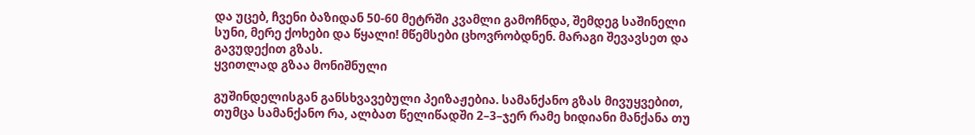და უცებ, ჩვენი ბაზიდან 50-60 მეტრში კვამლი გამოჩნდა, შემდეგ საშინელი სუნი, მერე ქოხები და წყალი! მწემსები ცხოვრობდნენ. მარაგი შევავსეთ და გავუდექით გზას.
ყვითლად გზაა მონიშნული

გუშინდელისგან განსხვავებული პეიზაჟებია. სამანქანო გზას მივუყვებით, თუმცა სამანქანო რა, ალბათ წელიწადში 2–3–ჯერ რამე ხიდიანი მანქანა თუ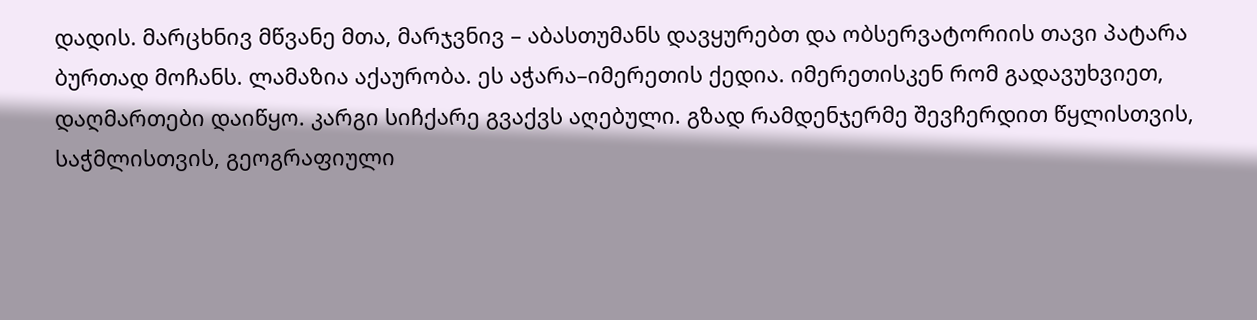დადის. მარცხნივ მწვანე მთა, მარჯვნივ – აბასთუმანს დავყურებთ და ობსერვატორიის თავი პატარა ბურთად მოჩანს. ლამაზია აქაურობა. ეს აჭარა–იმერეთის ქედია. იმერეთისკენ რომ გადავუხვიეთ, დაღმართები დაიწყო. კარგი სიჩქარე გვაქვს აღებული. გზად რამდენჯერმე შევჩერდით წყლისთვის, საჭმლისთვის, გეოგრაფიული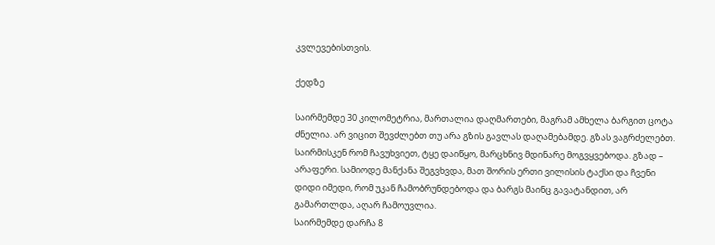კვლევებისთვის.

ქედზე

საირმემდე 30 კილომეტრია, მართალია დაღმართები, მაგრამ ამხელა ბარგით ცოტა ძნელია. არ ვიცით შევძლებთ თუ არა გზის გავლას დაღამებამდე. გზას ვაგრძელებთ. საირმისკენ რომ ჩავუხვიეთ, ტყე დაიწყო, მარცხნივ მდინარე მოგვყვებოდა. გზად – არაფერი. სამიოდე მანქანა შეგვხვდა, მათ შორის ერთი ვილისის ტაქსი და ჩვენი დიდი იმედი, რომ უკან ჩამობრუნდებოდა და ბარგს მაინც გავატანდით, არ გამართლდა, აღარ ჩამოუვლია.
საირმემდე დარჩა 8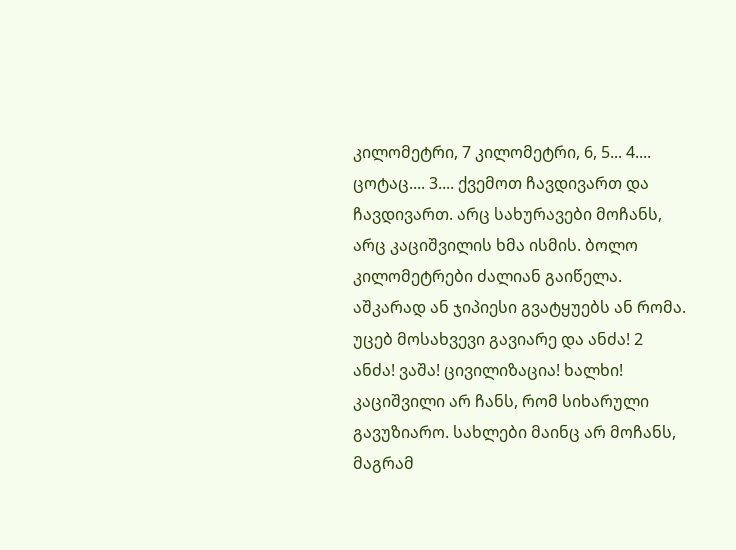კილომეტრი, 7 კილომეტრი, 6, 5... 4.... ცოტაც.... 3.... ქვემოთ ჩავდივართ და ჩავდივართ. არც სახურავები მოჩანს, არც კაციშვილის ხმა ისმის. ბოლო კილომეტრები ძალიან გაიწელა. აშკარად ან ჯიპიესი გვატყუებს ან რომა. უცებ მოსახვევი გავიარე და ანძა! 2 ანძა! ვაშა! ცივილიზაცია! ხალხი! კაციშვილი არ ჩანს, რომ სიხარული გავუზიარო. სახლები მაინც არ მოჩანს, მაგრამ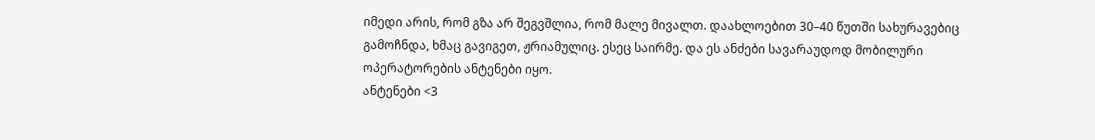იმედი არის, რომ გზა არ შეგვშლია, რომ მალე მივალთ. დაახლოებით 30–40 წუთში სახურავებიც გამოჩნდა, ხმაც გავიგეთ, ჟრიამულიც. ესეც საირმე. და ეს ანძები სავარაუდოდ მობილური ოპერატორების ანტენები იყო.
ანტენები <3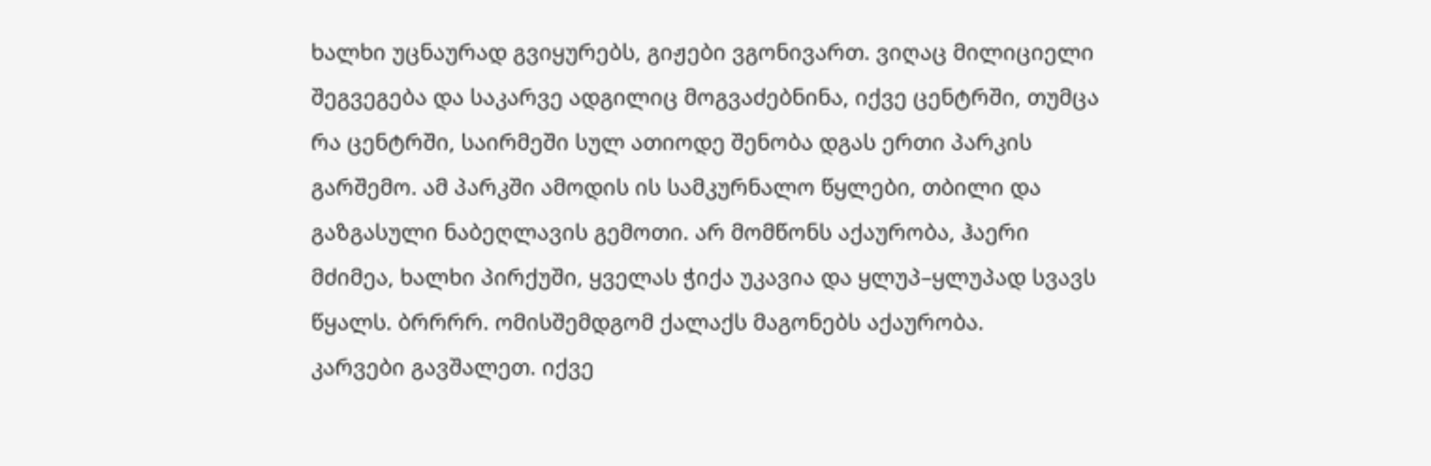ხალხი უცნაურად გვიყურებს, გიჟები ვგონივართ. ვიღაც მილიციელი შეგვეგება და საკარვე ადგილიც მოგვაძებნინა, იქვე ცენტრში, თუმცა რა ცენტრში, საირმეში სულ ათიოდე შენობა დგას ერთი პარკის გარშემო. ამ პარკში ამოდის ის სამკურნალო წყლები, თბილი და გაზგასული ნაბეღლავის გემოთი. არ მომწონს აქაურობა, ჰაერი მძიმეა, ხალხი პირქუში, ყველას ჭიქა უკავია და ყლუპ–ყლუპად სვავს წყალს. ბრრრრ. ომისშემდგომ ქალაქს მაგონებს აქაურობა.
კარვები გავშალეთ. იქვე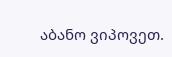აბანო ვიპოვეთ.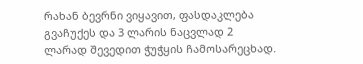რახან ბევრნი ვიყავით, ფასდაკლება გვაჩუქეს და 3 ლარის ნაცვლად 2 ლარად შევედით ჭუჭყის ჩამოსარეცხად.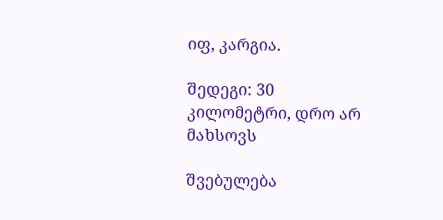იფ, კარგია.

შედეგი: 30 კილომეტრი, დრო არ მახსოვს

შვებულება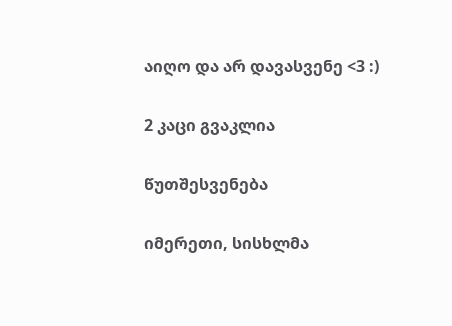აიღო და არ დავასვენე <3 :)

2 კაცი გვაკლია

წუთშესვენება

იმერეთი, სისხლმა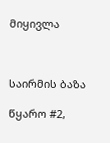მიყივლა



საირმის ბაზა

წყარო #2,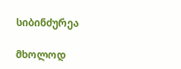სიბინძურეა

მხოლოდ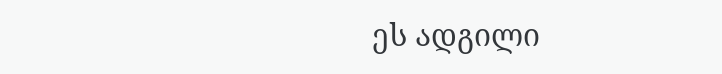ეს ადგილი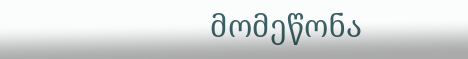მომეწონა